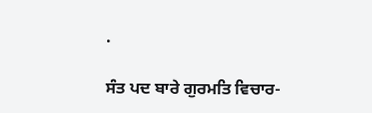.

ਸੰਤ ਪਦ ਬਾਰੇ ਗੁਰਮਤਿ ਵਿਚਾਰ-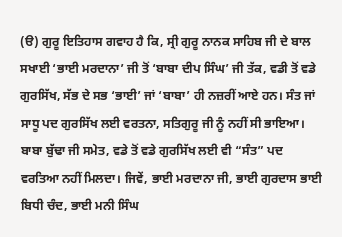(ੳ) ਗੁਰੂ ਇਤਿਹਾਸ ਗਵਾਹ ਹੈ ਕਿ, ਸ੍ਰੀ ਗੁਰੂ ਨਾਨਕ ਸਾਹਿਬ ਜੀ ਦੇ ਬਾਲ ਸਖਾਈ ‘ਭਾਈ ਮਰਦਾਨਾ’ ਜੀ ਤੋਂ ‘ਬਾਬਾ ਦੀਪ ਸਿੰਘ’ ਜੀ ਤੱਕ, ਵਡੀ ਤੋਂ ਵਡੇ ਗੁਰਸਿੱਖ, ਸੱਭ ਦੇ ਸਭ ‘ਭਾਈ’ ਜਾਂ ‘ਬਾਬਾ’ ਹੀ ਨਜ਼ਰੀਂ ਆਏ ਹਨ। ਸੰਤ ਜਾਂ ਸਾਧੂ ਪਦ ਗੁਰਸਿੱਖ ਲਈ ਵਰਤਨਾ, ਸਤਿਗੁਰੂ ਜੀ ਨੂੰ ਨਹੀਂ ਸੀ ਭਾਇਆ। ਬਾਬਾ ਬੁੱਢਾ ਜੀ ਸਮੇਤ, ਵਡੇ ਤੋਂ ਵਡੇ ਗੁਰਸਿੱਖ ਲਈ ਵੀ “ਸੰਤ” ਪਦ ਵਰਤਿਆ ਨਹੀਂ ਮਿਲਦਾ। ਜਿਵੇਂ, ਭਾਈ ਮਰਦਾਨਾ ਜੀ, ਭਾਈ ਗੁਰਦਾਸ ਭਾਈ ਬਿਧੀ ਚੰਦ, ਭਾਈ ਮਨੀ ਸਿੰਘ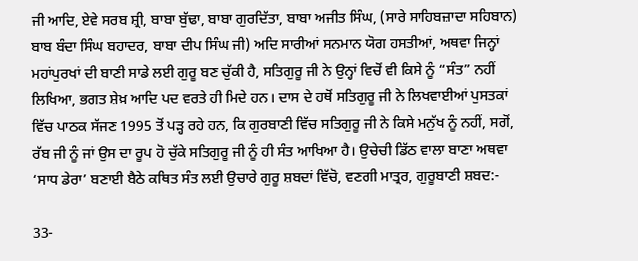ਜੀ ਆਦਿ, ਏਵੇ ਸਰਬ ਸ਼੍ਰੀ, ਬਾਬਾ ਬੁੱਢਾ, ਬਾਬਾ ਗੁਰਦਿੱਤਾ, ਬਾਬਾ ਅਜੀਤ ਸਿੰਘ, (ਸਾਰੇ ਸਾਹਿਬਜ਼ਾਦਾ ਸਹਿਬਾਨ) ਬਾਬ ਬੰਦਾ ਸਿੰਘ ਬਹਾਦਰ, ਬਾਬਾ ਦੀਪ ਸਿੰਘ ਜੀ) ਅਦਿ ਸਾਰੀਆਂ ਸਨਮਾਨ ਯੋਗ ਹਸਤੀਆਂ, ਅਥਵਾ ਜਿਨ੍ਹਾਂ ਮਹਾਂਪੁਰਖਾਂ ਦੀ ਬਾਣੀ ਸਾਡੇ ਲਈ ਗੁਰੂ ਬਣ ਚੁੱਕੀ ਹੈ, ਸਤਿਗੁਰੂ ਜੀ ਨੇ ਉਨ੍ਹਾਂ ਵਿਚੋਂ ਵੀ ਕਿਸੇ ਨੂੰ “ਸੰਤ” ਨਹੀਂ ਲਿਖਿਆ, ਭਗਤ ਸ਼ੇਖ਼ ਆਦਿ ਪਦ ਵਰਤੇ ਹੀ ਮਿਦੇ ਹਨ। ਦਾਸ ਦੇ ਹਥੋਂ ਸਤਿਗੁਰੂ ਜੀ ਨੇ ਲਿਖਵਾਈਆਂ ਪੁਸਤਕਾਂ ਵਿੱਚ ਪਾਠਕ ਸੱਜਣ 1995 ਤੋਂ ਪੜ੍ਹ ਰਹੇ ਹਨ, ਕਿ ਗੁਰਬਾਣੀ ਵਿੱਚ ਸਤਿਗੁਰੂ ਜੀ ਨੇ ਕਿਸੇ ਮਨੁੱਖ ਨੂੰ ਨਹੀਂ, ਸਗੋਂ, ਰੱਬ ਜੀ ਨੂੰ ਜਾਂ ਉਸ ਦਾ ਰੂਪ ਹੋ ਚੁੱਕੇ ਸਤਿਗੁਰੂ ਜੀ ਨੂੰ ਹੀ ਸੰਤ ਆਖਿਆ ਹੈ। ਉਚੇਚੀ ਡਿੱਠ ਵਾਲਾ ਬਾਣਾ ਅਥਵਾ ‘ਸਾਧ ਡੇਰਾ’ ਬਣਾਈ ਬੈਠੇ ਕਥਿਤ ਸੰਤ ਲਈ ਉਚਾਰੇ ਗੁਰੂ ਸ਼ਬਦਾਂ ਵਿੱਚੋ, ਵਣਗੀ ਮਾਤ੍ਰਰ, ਗੁਰੂਬਾਣੀ ਸ਼ਬਦ:-

33-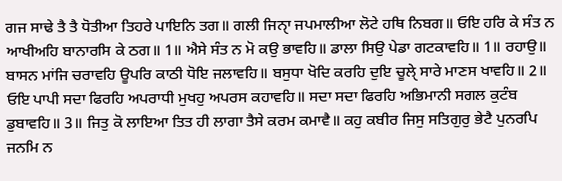ਗਜ ਸਾਢੇ ਤੈ ਤੈ ਧੋਤੀਆ ਤਿਹਰੇ ਪਾਇਨਿ ਤਗ॥ ਗਲੀ ਜਿਨਾੑ ਜਪਮਾਲੀਆ ਲੋਟੇ ਹਥਿ ਨਿਬਗ॥ ਓਇ ਹਰਿ ਕੇ ਸੰਤ ਨ ਆਖੀਅਹਿ ਬਾਨਾਰਸਿ ਕੇ ਠਗ॥ 1॥ ਐਸੇ ਸੰਤ ਨ ਮੋ ਕਉ ਭਾਵਹਿ॥ ਡਾਲਾ ਸਿਉ ਪੇਡਾ ਗਟਕਾਵਹਿ॥ 1॥ ਰਹਾਉ॥ ਬਾਸਨ ਮਾਂਜਿ ਚਰਾਵਹਿ ਊਪਰਿ ਕਾਠੀ ਧੋਇ ਜਲਾਵਹਿ॥ ਬਸੁਧਾ ਖੋਦਿ ਕਰਹਿ ਦੁਇ ਚੂਲੇੑ ਸਾਰੇ ਮਾਣਸ ਖਾਵਹਿ॥ 2॥ ਓਇ ਪਾਪੀ ਸਦਾ ਫਿਰਹਿ ਅਪਰਾਧੀ ਮੁਖਹੁ ਅਪਰਸ ਕਹਾਵਹਿ॥ ਸਦਾ ਸਦਾ ਫਿਰਹਿ ਅਭਿਮਾਨੀ ਸਗਲ ਕੁਟੰਬ ਡੁਬਾਵਹਿ॥ 3॥ ਜਿਤੁ ਕੋ ਲਾਇਆ ਤਿਤ ਹੀ ਲਾਗਾ ਤੈਸੇ ਕਰਮ ਕਮਾਵੈ॥ ਕਹੁ ਕਬੀਰ ਜਿਸੁ ਸਤਿਗੁਰੁ ਭੇਟੈ ਪੁਨਰਪਿ ਜਨਮਿ ਨ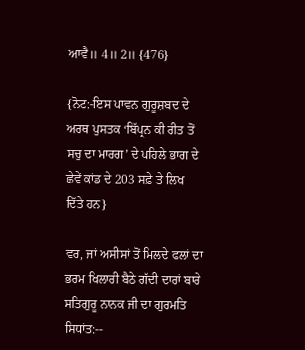ਆਵੈ॥ 4॥ 2॥ {476}

{ਨੋਟ:-ਇਸ ਪਾਵਨ ਗੁਰੂਸ਼ਬਦ ਦੇ ਅਰਥ ਪੁਸਤਕ ‘ਬਿੱਪ੍ਰਨ ਕੀ ਰੀਤ ਤੋਂ ਸਚੁ ਦਾ ਮਾਰਗ’ ਦੇ ਪਹਿਲੇ ਭਾਗ ਦੇ ਛੇਵੇਂ ਕਾਂਡ ਦੇ 203 ਸਫ਼ੇ ਤੇ ਲਿਖ ਦਿੱਤੇ ਹਨ}

ਵਰ, ਜਾਂ ਅਸੀਸਾਂ ਤੋਂ ਮਿਲਦੇ ਫਲਾਂ ਦਾ ਭਰਮ ਖਿਲਾਰੀ ਬੈਠੇ ਗੱਦੀ ਦਾਰਾਂ ਬਾਰੇ ਸਤਿਗੁਰੂ ਨਾਨਕ ਜੀ ਦਾ ਗੁਰਮਤਿ ਸਿਧਾਂਤ:--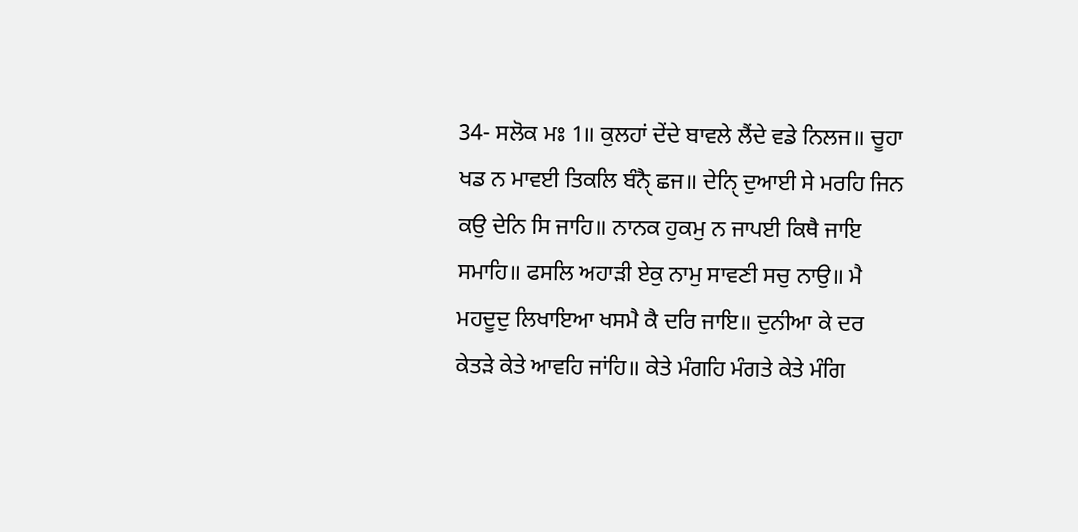34- ਸਲੋਕ ਮਃ 1॥ ਕੁਲਹਾਂ ਦੇਂਦੇ ਬਾਵਲੇ ਲੈਂਦੇ ਵਡੇ ਨਿਲਜ॥ ਚੂਹਾ ਖਡ ਨ ਮਾਵਈ ਤਿਕਲਿ ਬੰਨੈੑ ਛਜ॥ ਦੇਨਿੑ ਦੁਆਈ ਸੇ ਮਰਹਿ ਜਿਨ ਕਉ ਦੇਨਿ ਸਿ ਜਾਹਿ॥ ਨਾਨਕ ਹੁਕਮੁ ਨ ਜਾਪਈ ਕਿਥੈ ਜਾਇ ਸਮਾਹਿ॥ ਫਸਲਿ ਅਹਾੜੀ ਏਕੁ ਨਾਮੁ ਸਾਵਣੀ ਸਚੁ ਨਾਉ॥ ਮੈ ਮਹਦੂਦੁ ਲਿਖਾਇਆ ਖਸਮੈ ਕੈ ਦਰਿ ਜਾਇ॥ ਦੁਨੀਆ ਕੇ ਦਰ ਕੇਤੜੇ ਕੇਤੇ ਆਵਹਿ ਜਾਂਹਿ॥ ਕੇਤੇ ਮੰਗਹਿ ਮੰਗਤੇ ਕੇਤੇ ਮੰਗਿ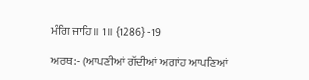ਮੰਗਿ ਜਾਹਿ॥ 1॥ {1286} -19

ਅਰਥ:- (ਆਪਣੀਆਂ ਗੱਦੀਆਂ ਅਗਾਂਹ ਆਪਣਿਆਂ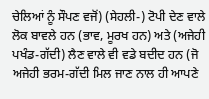ਚੇਲਿਆਂ ਨੂੰ ਸੌਪਣ ਵਜੋਂ) (ਸੇਹਲੀ-) ਟੋਪੀ ਦੇਣ ਵਾਲੇ ਲੋਕ ਬਾਵਲੇ ਹਨ (ਭਾਵ, ਮੂਰਖ ਹਨ) ਅਤੇ (ਅਜੇਹੀ ਪਖੰਡ-ਗੱਦੀ) ਲੈਣ ਵਾਲੇ ਵੀ ਵਡੇ ਬਦੀਦ ਹਨ (ਜੋ ਅਜੇਹੀ ਭਰਮ-ਗੱਦੀ ਮਿਲ ਜਾਣ ਨਾਲ ਹੀ ਆਪਣੇ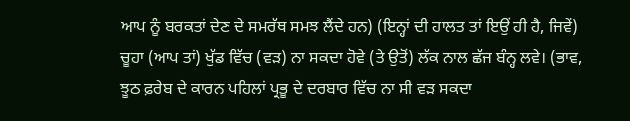ਆਪ ਨੂੰ ਬਰਕਤਾਂ ਦੇਣ ਦੇ ਸਮਰੱਥ ਸਮਝ ਲੈਂਦੇ ਹਨ) (ਇਨ੍ਹਾਂ ਦੀ ਹਾਲਤ ਤਾਂ ਇਉਂ ਹੀ ਹੈ, ਜਿਵੇਂ) ਚੂਹਾ (ਆਪ ਤਾਂ) ਖੁੱਡ ਵਿੱਚ (ਵੜ) ਨਾ ਸਕਦਾ ਹੋਵੇ (ਤੇ ਉਤੋਂ) ਲੱਕ ਨਾਲ ਛੱਜ ਬੰਨ੍ਹ ਲਵੇ। (ਭਾਵ, ਝੂਠ ਫ਼ਰੇਬ ਦੇ ਕਾਰਨ ਪਹਿਲਾਂ ਪ੍ਰਭੂ ਦੇ ਦਰਬਾਰ ਵਿੱਚ ਨਾ ਸੀ ਵੜ ਸਕਦਾ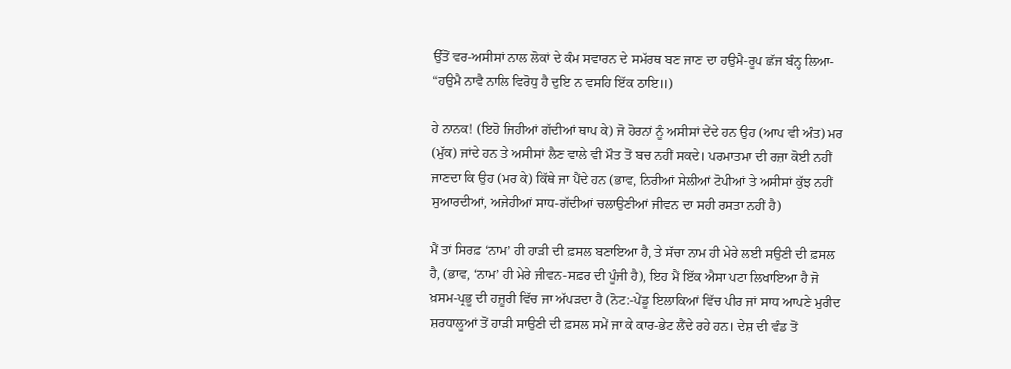ਉੱਤੋਂ ਵਰ-ਅਸੀਸਾਂ ਨਾਲ ਲੋਕਾਂ ਦੇ ਕੰਮ ਸਵਾਰਨ ਦੇ ਸਮੱਰਥ ਬਣ ਜਾਣ ਦਾ ਹਉਮੈ-ਰੂਪ ਛੱਜ ਬੰਨ੍ਹ ਲਿਆ- “ਹਉਮੈ ਨਾਵੈ ਨਾਲਿ ਵਿਰੋਧੁ ਹੈ ਦੁਇ ਨ ਵਸਹਿ ਇੱਕ ਠਾਇ॥)

ਹੇ ਨਾਨਕ! (ਇਹੋ ਜਿਹੀਆਂ ਗੱਦੀਆਂ ਥਾਪ ਕੇ) ਜੋ ਹੋਰਨਾਂ ਨੂੰ ਅਸੀਸਾਂ ਦੇਂਦੇ ਹਨ ਉਹ (ਆਪ ਵੀ ਅੰਤ) ਮਰ (ਮੁੱਕ) ਜਾਂਦੇ ਹਨ ਤੇ ਅਸੀਸਾਂ ਲੈਣ ਵਾਲੇ ਵੀ ਮੌਤ ਤੋਂ ਬਚ ਨਹੀਂ ਸਕਦੇ। ਪਰਮਾਤਮਾ ਦੀ ਰਜ਼ਾ ਕੋਈ ਨਹੀਂ ਜਾਣਦਾ ਕਿ ਉਹ (ਮਰ ਕੇ) ਕਿੱਥੇ ਜਾ ਪੈਂਦੇ ਹਨ (ਭਾਵ, ਨਿਰੀਆਂ ਸੇਲੀਆਂ ਟੋਪੀਆਂ ਤੇ ਅਸੀਸਾਂ ਕੁੱਝ ਨਹੀਂ ਸੁਆਰਦੀਆਂ, ਅਜੇਹੀਆਂ ਸਾਧ-ਗੱਦੀਆਂ ਚਲਾਉਣੀਆਂ ਜੀਵਨ ਦਾ ਸਹੀ ਰਸਤਾ ਨਹੀਂ ਹੈ)

ਮੈਂ ਤਾਂ ਸਿਰਫ਼ ‘ਨਾਮ’ ਹੀ ਹਾੜੀ ਦੀ ਫ਼ਸਲ ਬਣਾਇਆ ਹੈ, ਤੇ ਸੱਚਾ ਨਾਮ ਹੀ ਮੇਰੇ ਲਈ ਸਉਣੀ ਦੀ ਫ਼ਸਲ ਹੈ, (ਭਾਵ, ‘ਨਾਮ’ ਹੀ ਮੇਰੇ ਜੀਵਨ-ਸਫ਼ਰ ਦੀ ਪੂੰਜੀ ਹੈ), ਇਹ ਮੈਂ ਇੱਕ ਐਸਾ ਪਟਾ ਲਿਖਾਇਆ ਹੈ ਜੋ ਖ਼ਸਮ-ਪ੍ਰਭੂ ਦੀ ਹਜ਼ੂਰੀ ਵਿੱਚ ਜਾ ਅੱਪੜਦਾ ਹੈ (ਨੋਟ:-ਪੇਂਡੂ ਇਲਾਕਿਆਂ ਵਿੱਚ ਪੀਰ ਜਾਂ ਸਾਧ ਆਪਣੇ ਮੁਰੀਦ ਸ਼ਰਧਾਲੂਆਂ ਤੋਂ ਹਾੜੀ ਸਾਉਣੀ ਦੀ ਫ਼ਸਲ ਸਮੇਂ ਜਾ ਕੇ ਕਾਰ-ਭੇਟ ਲੈਂਦੇ ਰਹੇ ਹਨ। ਦੇਸ਼ ਦੀ ਵੰਡ ਤੋਂ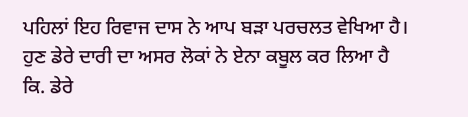ਪਹਿਲਾਂ ਇਹ ਰਿਵਾਜ ਦਾਸ ਨੇ ਆਪ ਬੜਾ ਪਰਚਲਤ ਵੇਖਿਆ ਹੈ। ਹੁਣ ਡੇਰੇ ਦਾਰੀ ਦਾ ਅਸਰ ਲੋਕਾਂ ਨੇ ਏਨਾ ਕਬੂਲ ਕਰ ਲਿਆ ਹੈ ਕਿ. ਡੇਰੇ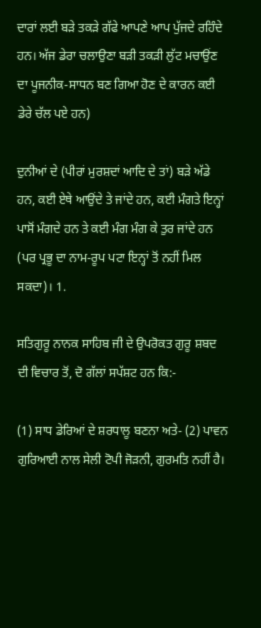ਦਾਰਾਂ ਲਈ ਬੜੇ ਤਕੜੇ ਗੱਫੇ ਆਪਣੇ ਆਪ ਪੁੱਜਦੇ ਰਹਿੰਦੇ ਹਨ। ਅੱਜ ਡੇਰਾ ਚਲਾਉਣਾ ਬੜੀ ਤਕੜੀ ਲੁੱਟ ਮਚਾਉਂਣ ਦਾ ਪੂਜਨੀਕ-ਸਾਧਨ ਬਣ ਗਿਆ ਹੋਣ ਦੇ ਕਾਰਨ ਕਈ ਡੇਰੇ ਚੱਲ ਪਏ ਹਨ)

ਦੁਨੀਆਂ ਦੇ (ਪੀਰਾਂ ਮੁਰਸ਼ਦਾਂ ਆਦਿ ਦੇ ਤਾਂ) ਬੜੇ ਅੱਡੇ ਹਨ, ਕਈ ਏਥੇ ਆਉਂਦੇ ਤੇ ਜਾਂਦੇ ਹਨ, ਕਈ ਮੰਗਤੇ ਇਨ੍ਹਾਂ ਪਾਸੋਂ ਮੰਗਦੇ ਹਨ ਤੇ ਕਈ ਮੰਗ ਮੰਗ ਕੇ ਤੁਰ ਜਾਂਦੇ ਹਨ (ਪਰ ਪ੍ਰਭੂ ਦਾ ਨਾਮ-ਰੂਪ ਪਟਾ ਇਨ੍ਹਾਂ ਤੋਂ ਨਹੀਂ ਮਿਲ ਸਕਦਾ)। 1.

ਸਤਿਗੁਰੂ ਨਾਨਕ ਸਾਹਿਬ ਜੀ ਦੇ ਉਪਰੋਕਤ ਗੁਰੂ ਸ਼ਬਦ ਦੀ ਵਿਚਾਰ ਤੋਂ, ਦੋ ਗੱਲਾਂ ਸਪੱਸ਼ਟ ਹਨ ਕਿ:-

(1) ਸਾਧ ਡੇਰਿਆਂ ਦੇ ਸ਼ਰਧਾਲੂ ਬਣਨਾ ਅਤੇ- (2) ਪਾਵਨ ਗੁਰਿਆਈ ਨਾਲ ਸੇਲੀ ਟੋਪੀ ਜੋੜਨੀ, ਗੁਰਮਤਿ ਨਹੀਂ ਹੈ।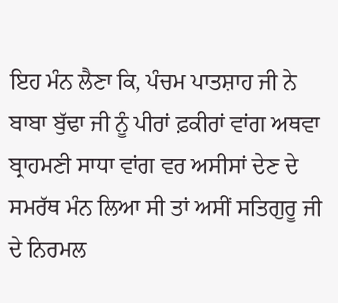ਇਹ ਮੰਨ ਲੈਣਾ ਕਿ, ਪੰਚਮ ਪਾਤਸ਼ਾਹ ਜੀ ਨੇ ਬਾਬਾ ਬੁੱਢਾ ਜੀ ਨੂੰ ਪੀਰਾਂ ਫ਼ਕੀਰਾਂ ਵਾਂਗ ਅਥਵਾ ਬ੍ਰਾਹਮਣੀ ਸਾਧਾ ਵਾਂਗ ਵਰ ਅਸੀਸਾਂ ਦੇਣ ਦੇ ਸਮਰੱਥ ਮੰਨ ਲਿਆ ਸੀ ਤਾਂ ਅਸੀਂ ਸਤਿਗੁਰੂ ਜੀ ਦੇ ਨਿਰਮਲ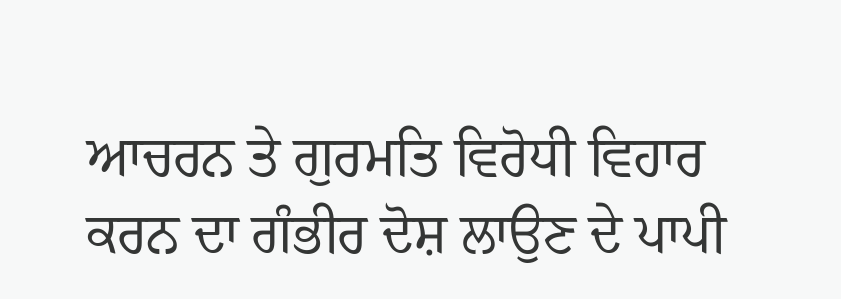ਆਚਰਨ ਤੇ ਗੁਰਮਤਿ ਵਿਰੋਧੀ ਵਿਹਾਰ ਕਰਨ ਦਾ ਗੰਭੀਰ ਦੋਸ਼ ਲਾਉਣ ਦੇ ਪਾਪੀ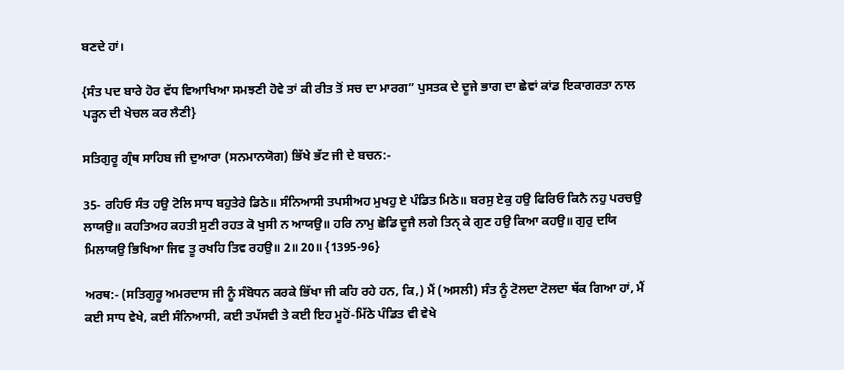ਬਣਦੇ ਹਾਂ।

{ਸੰਤ ਪਦ ਬਾਰੇ ਹੋਰ ਵੱਧ ਵਿਆਖਿਆ ਸਮਝਣੀ ਹੋਵੇ ਤਾਂ ਕੀ ਰੀਤ ਤੋਂ ਸਚ ਦਾ ਮਾਰਗ” ਪੁਸਤਕ ਦੇ ਦੂਜੇ ਭਾਗ ਦਾ ਛੇਵਾਂ ਕਾਂਡ ਇਕਾਗਰਤਾ ਨਾਲ ਪੜ੍ਹਨ ਦੀ ਖੇਚਲ ਕਰ ਲੈਣੀ}

ਸਤਿਗੁਰੂ ਗ੍ਰੰਥ ਸਾਹਿਬ ਜੀ ਦੁਆਰਾ (ਸਨਮਾਨਯੋਗ) ਭਿੱਖੇ ਭੱਟ ਜੀ ਦੇ ਬਚਨ:-

35- ਰਹਿਓ ਸੰਤ ਹਉ ਟੋਲਿ ਸਾਧ ਬਹੁਤੇਰੇ ਡਿਠੇ॥ ਸੰਨਿਆਸੀ ਤਪਸੀਅਹ ਮੁਖਹੁ ਏ ਪੰਡਿਤ ਮਿਠੇ॥ ਬਰਸੁ ਏਕੁ ਹਉ ਫਿਰਿਓ ਕਿਨੈ ਨਹੁ ਪਰਚਉ ਲਾਯਉ॥ ਕਹਤਿਅਹ ਕਹਤੀ ਸੁਣੀ ਰਹਤ ਕੋ ਖੁਸੀ ਨ ਆਯਉ॥ ਹਰਿ ਨਾਮੁ ਛੋਡਿ ਦੂਜੈ ਲਗੇ ਤਿਨੑ ਕੇ ਗੁਣ ਹਉ ਕਿਆ ਕਹਉ॥ ਗੁਰੁ ਦਯਿ ਮਿਲਾਯਉ ਭਿਖਿਆ ਜਿਵ ਤੂ ਰਖਹਿ ਤਿਵ ਰਹਉ॥ 2॥ 20॥ {1395-96}

ਅਰਥ:- (ਸਤਿਗੁਰੂ ਅਮਰਦਾਸ ਜੀ ਨੂੰ ਸੰਬੋਧਨ ਕਰਕੇ ਭਿੱਖਾ ਜੀ ਕਹਿ ਰਹੇ ਹਨ, ਕਿ,) ਮੈਂ (ਅਸਲੀ) ਸੰਤ ਨੂੰ ਟੋਲਦਾ ਟੋਲਦਾ ਥੱਕ ਗਿਆ ਹਾਂ, ਮੈਂ ਕਈ ਸਾਧ ਵੇਖੇ, ਕਈ ਸੰਨਿਆਸੀ, ਕਈ ਤਪੱਸਵੀ ਤੇ ਕਈ ਇਹ ਮੂਹੋਂ-ਮਿੱਠੇ ਪੰਡਿਤ ਵੀ ਵੇਖੇ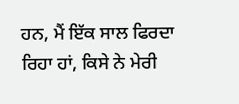ਹਨ, ਮੈਂ ਇੱਕ ਸਾਲ ਫਿਰਦਾ ਰਿਹਾ ਹਾਂ, ਕਿਸੇ ਨੇ ਮੇਰੀ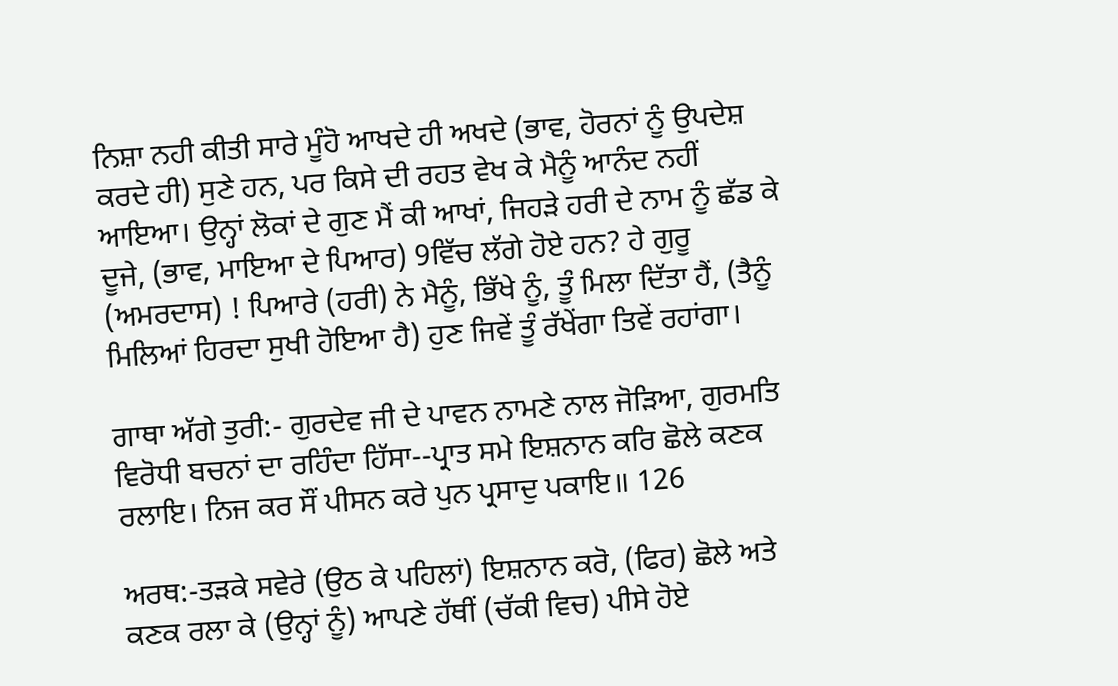ਨਿਸ਼ਾ ਨਹੀ ਕੀਤੀ ਸਾਰੇ ਮੂੰਹੋ ਆਖਦੇ ਹੀ ਅਖਦੇ (ਭਾਵ, ਹੋਰਨਾਂ ਨੂੰ ਉਪਦੇਸ਼ ਕਰਦੇ ਹੀ) ਸੁਣੇ ਹਨ, ਪਰ ਕਿਸੇ ਦੀ ਰਹਤ ਵੇਖ ਕੇ ਮੈਨੂੰ ਆਨੰਦ ਨਹੀਂ ਆਇਆ। ਉਨ੍ਹਾਂ ਲੋਕਾਂ ਦੇ ਗੁਣ ਮੈਂ ਕੀ ਆਖਾਂ, ਜਿਹੜੇ ਹਰੀ ਦੇ ਨਾਮ ਨੂੰ ਛੱਡ ਕੇ ਦੂਜੇ, (ਭਾਵ, ਮਾਇਆ ਦੇ ਪਿਆਰ) 9ਵਿੱਚ ਲੱਗੇ ਹੋਏ ਹਨ? ਹੇ ਗੁਰੂ (ਅਮਰਦਾਸ) ! ਪਿਆਰੇ (ਹਰੀ) ਨੇ ਮੈਨੂੰ, ਭਿੱਖੇ ਨੂੰ, ਤੂੰ ਮਿਲਾ ਦਿੱਤਾ ਹੈਂ, (ਤੈਨੂੰ ਮਿਲਿਆਂ ਹਿਰਦਾ ਸੁਖੀ ਹੋਇਆ ਹੈ) ਹੁਣ ਜਿਵੇਂ ਤੂੰ ਰੱਖੇਂਗਾ ਤਿਵੇਂ ਰਹਾਂਗਾ।

ਗਾਥਾ ਅੱਗੇ ਤੁਰੀ:- ਗੁਰਦੇਵ ਜੀ ਦੇ ਪਾਵਨ ਨਾਮਣੇ ਨਾਲ ਜੋੜਿਆ, ਗੁਰਮਤਿ ਵਿਰੋਧੀ ਬਚਨਾਂ ਦਾ ਰਹਿੰਦਾ ਹਿੱਸਾ--ਪ੍ਰਾਤ ਸਮੇ ਇਸ਼ਨਾਨ ਕਰਿ ਛੋਲੇ ਕਣਕ ਰਲਾਇ। ਨਿਜ ਕਰ ਸੌਂ ਪੀਸਨ ਕਰੇ ਪੁਨ ਪ੍ਰਸਾਦੁ ਪਕਾਇ॥ 126

ਅਰਥ:-ਤੜਕੇ ਸਵੇਰੇ (ਉਠ ਕੇ ਪਹਿਲਾਂ) ਇਸ਼ਨਾਨ ਕਰੋ, (ਫਿਰ) ਛੋਲੇ ਅਤੇ ਕਣਕ ਰਲਾ ਕੇ (ਉਨ੍ਹਾਂ ਨੂੰ) ਆਪਣੇ ਹੱਥੀਂ (ਚੱਕੀ ਵਿਚ) ਪੀਸੇ ਹੋਏ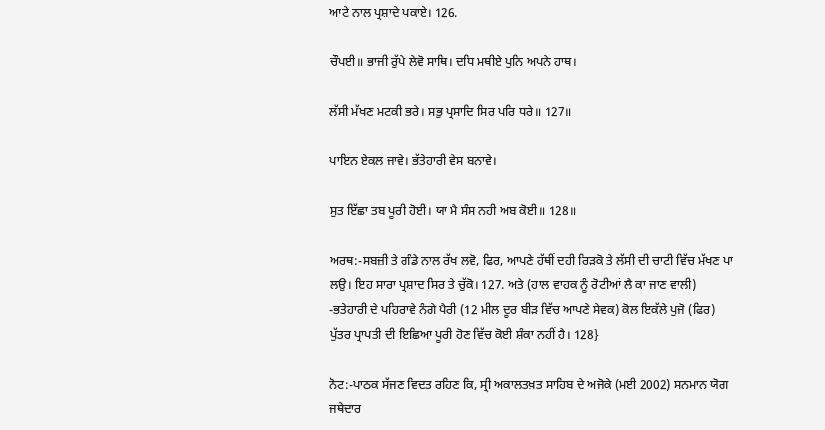ਆਟੇ ਨਾਲ ਪ੍ਰਸ਼ਾਦੇ ਪਕਾਏ। 126.

ਚੌਪਈ॥ ਭਾਜੀ ਰੁੱਪੇ ਲੇਵੋ ਸਾਥਿ। ਦਧਿ ਮਥੀਏ ਪੁਨਿ ਅਪਨੇ ਹਾਥ।

ਲੱਸੀ ਮੱਖਣ ਮਟਕੀ ਭਰੇ। ਸਭੁ ਪ੍ਰਸਾਦਿ ਸਿਰ ਪਰਿ ਧਰੇ॥ 127॥

ਪਾਇਨ ਏਕਲ ਜਾਵੇ। ਭੱਤੇਹਾਰੀ ਵੇਸ ਬਨਾਵੇ।

ਸੁਤ ਇੱਛਾ ਤਬ ਪੂਰੀ ਹੋਈ। ਯਾ ਮੈ ਸੰਸ ਨਹੀ ਅਬ ਕੋਈ॥ 128॥

ਅਰਥ:-ਸਬਜ਼ੀ ਤੇ ਗੰਡੇ ਨਾਲ ਰੱਖ ਲਵੋ, ਫਿਰ, ਆਪਣੇ ਹੱਥੀਂ ਦਹੀ ਰਿੜਕੋ ਤੇ ਲੱਸੀ ਦੀ ਚਾਟੀ ਵਿੱਚ ਮੱਖਣ ਪਾ ਲਉ। ਇਹ ਸਾਰਾ ਪ੍ਰਸ਼ਾਦ ਸਿਰ ਤੇ ਚੁੱਕੋ। 127. ਅਤੇ (ਹਾਲ ਵਾਹਕ ਨੂੰ ਰੋਟੀਆਂ ਲੈ ਕਾ ਜਾਣ ਵਾਲੀ) -ਭਤੇਹਾਰੀ ਦੇ ਪਹਿਰਾਵੇ ਨੰਗੇ ਪੈਰੀ (12 ਮੀਲ ਦੂਰ ਬੀੜ ਵਿੱਚ ਆਪਣੇ ਸੇਵਕ) ਕੋਲ ਇਕੱਲੇ ਪੁਜੋ (ਫਿਰ) ਪੁੱਤਰ ਪ੍ਰਾਪਤੀ ਦੀ ਇਛਿਆ ਪੂਰੀ ਹੋਣ ਵਿੱਚ ਕੋਈ ਸ਼ੰਕਾ ਨਹੀਂ ਹੈ। 128}

ਨੋਟ:-ਪਾਠਕ ਸੱਜਣ ਵਿਦਤ ਰਹਿਣ ਕਿ, ਸ੍ਰੀ ਅਕਾਲਤਖ਼ਤ ਸਾਹਿਬ ਦੇ ਅਜੋਕੇ (ਮਈ 2002) ਸਨਮਾਨ ਯੋਗ ਜਥੇਦਾਰ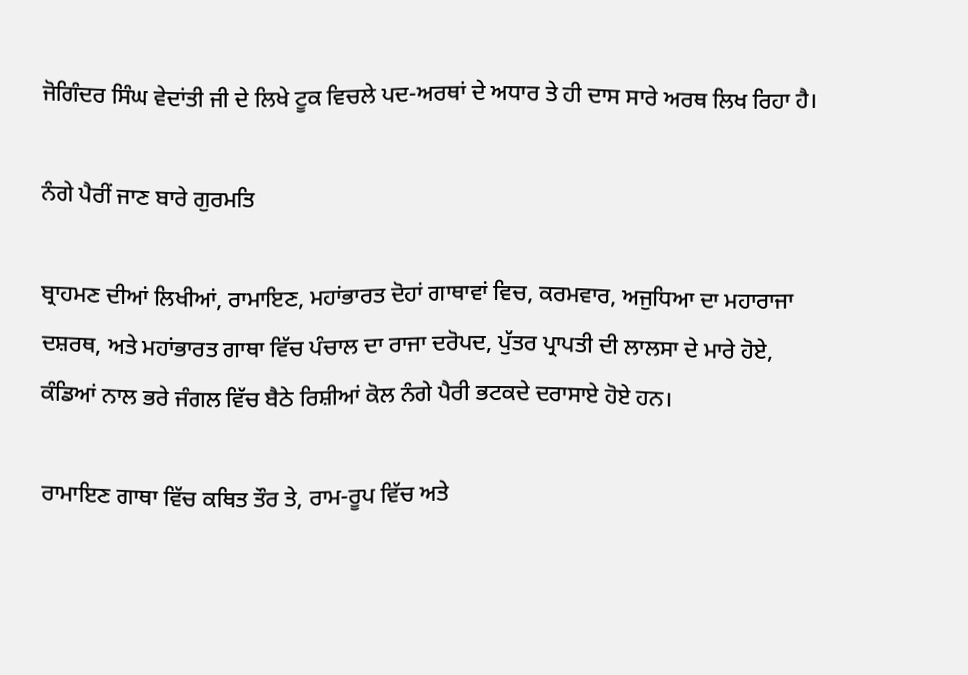ਜੋਗਿੰਦਰ ਸਿੰਘ ਵੇਦਾਂਤੀ ਜੀ ਦੇ ਲਿਖੇ ਟੂਕ ਵਿਚਲੇ ਪਦ-ਅਰਥਾਂ ਦੇ ਅਧਾਰ ਤੇ ਹੀ ਦਾਸ ਸਾਰੇ ਅਰਥ ਲਿਖ ਰਿਹਾ ਹੈ।

ਨੰਗੇ ਪੈਰੀਂ ਜਾਣ ਬਾਰੇ ਗੁਰਮਤਿ

ਬ੍ਰਾਹਮਣ ਦੀਆਂ ਲਿਖੀਆਂ, ਰਾਮਾਇਣ, ਮਹਾਂਭਾਰਤ ਦੋਹਾਂ ਗਾਥਾਵਾਂ ਵਿਚ, ਕਰਮਵਾਰ, ਅਜੁਧਿਆ ਦਾ ਮਹਾਰਾਜਾ ਦਸ਼ਰਥ, ਅਤੇ ਮਹਾਂਭਾਰਤ ਗਾਥਾ ਵਿੱਚ ਪੰਚਾਲ ਦਾ ਰਾਜਾ ਦਰੋਪਦ, ਪੁੱਤਰ ਪ੍ਰਾਪਤੀ ਦੀ ਲਾਲਸਾ ਦੇ ਮਾਰੇ ਹੋਏ, ਕੰਡਿਆਂ ਨਾਲ ਭਰੇ ਜੰਗਲ ਵਿੱਚ ਬੈਠੇ ਰਿਸ਼ੀਆਂ ਕੋਲ ਨੰਗੇ ਪੈਰੀ ਭਟਕਦੇ ਦਰਾਸਾਏ ਹੋਏ ਹਨ।

ਰਾਮਾਇਣ ਗਾਥਾ ਵਿੱਚ ਕਥਿਤ ਤੌਰ ਤੇ, ਰਾਮ-ਰੂਪ ਵਿੱਚ ਅਤੇ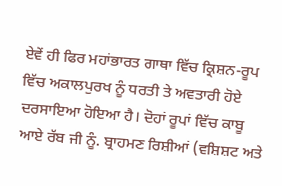ਏਵੇਂ ਹੀ ਫਿਰ ਮਹਾਂਭਾਰਤ ਗਾਥਾ ਵਿੱਚ ਕ੍ਰਿਸ਼ਨ-ਰੂਪ ਵਿੱਚ ਅਕਾਲਪੁਰਖ ਨੂੰ ਧਰਤੀ ਤੇ ਅਵਤਾਰੀ ਹੋਏ ਦਰਸਾਇਆ ਹੋਇਆ ਹੈ। ਦੋਹਾਂ ਰੂਪਾਂ ਵਿੱਚ ਕਾਬੂ ਆਏ ਰੱਬ ਜੀ ਨੂੰ. ਬ੍ਰਾਹਮਣ ਰਿਸ਼ੀਆਂ (ਵਸ਼ਿਸ਼ਟ ਅਤੇ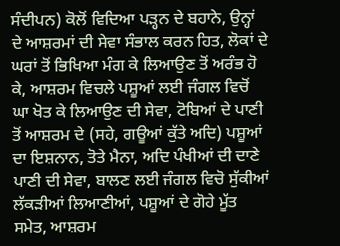ਸੰਦੀਪਨ) ਕੋਲੋਂ ਵਿਦਿਆ ਪੜ੍ਹਨ ਦੇ ਬਹਾਨੇ, ਉਨ੍ਹਾਂ ਦੇ ਆਸ਼ਰਮਾਂ ਦੀ ਸੇਵਾ ਸੰਭਾਲ ਕਰਨ ਹਿਤ, ਲੋਕਾਂ ਦੇ ਘਰਾਂ ਤੋਂ ਭਿਖਿਆ ਮੰਗ ਕੇ ਲਿਆਉਣ ਤੋਂ ਅਰੰਭ ਹੋ ਕੇ, ਆਸ਼ਰਮ ਵਿਚਲੇ ਪਸ਼ੂਆਂ ਲਈ ਜੰਗਲ ਵਿਚੋਂ ਘਾ ਖੋਤ ਕੇ ਲਿਆਉਣ ਦੀ ਸੇਵਾ, ਟੋਬਿਆਂ ਦੇ ਪਾਣੀ ਤੋਂ ਆਸ਼ਰਮ ਦੇ (ਸਹੇ, ਗਊਆਂ ਕੁੱਤੇ ਅਦਿ) ਪਸ਼ੂਆਂ ਦਾ ਇਸ਼ਨਾਨ, ਤੋਤੇ ਮੈਨਾ, ਅਦਿ ਪੰਖੀਆਂ ਦੀ ਦਾਣੇ ਪਾਣੀ ਦੀ ਸੇਵਾ, ਬਾਲਣ ਲਈ ਜੰਗਲ ਵਿਚੋ ਸੁੱਕੀਆਂ ਲੱਕੜੀਆਂ ਲਿਆਣੀਆਂ, ਪਸ਼ੂਆਂ ਦੇ ਗੋਹੇ ਮੂੱਤ ਸਮੇਤ, ਆਸ਼ਰਮ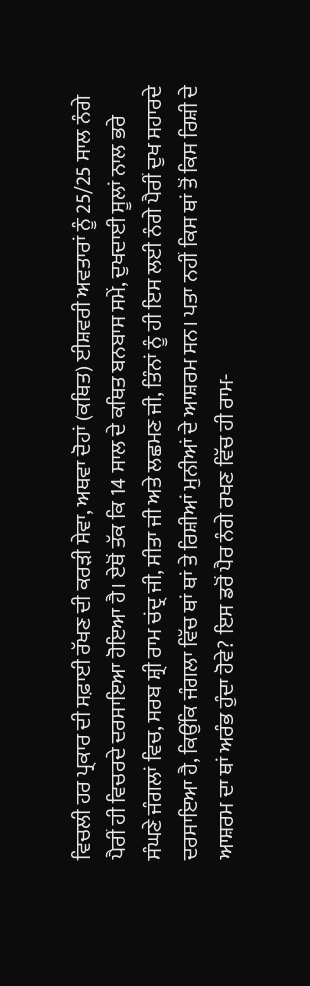ਵਿਚਲੀ ਹਰ ਪ੍ਰਕਾਰ ਦੀ ਸਫ਼ਾਈ ਰੱਖਣ ਦੀ ਕਰੜੀ ਸੇਵਾ, ਅਥਵਾ ਦੋਹਾਂ (ਕਥਿਤ) ਈਸ਼ਵਰੀ ਅਵਤਾਰਾਂ ਨੂੰ 25/25 ਸਾਲ ਨੰਗੇ ਪੈਰੀਂ ਹੀ ਵਿਚਰਦੇ ਦਰਸਾਇਆ ਹੋਇਆ ਹੈ। ਏਥੋਂ ਤੱਕ ਕਿ 14 ਸਾਲ ਦੇ ਕਥਿਤ ਬਨਬਾਸ ਸਮੇਂ, ਦੁਖਦਾਈ ਸੂਲਾਂ ਨਾਲ ਭਰੇ ਸੰਘਣੇ ਜੰਗਲਾਂ ਵਿਚ, ਸਰਬ ਸ਼੍ਰੀ ਰਾਮ ਚਂਦ੍ਰ ਜੀ, ਸੀਤਾ ਜੀ ਅਤੇ ਲਛਮਣ ਜੀ, ਤਿੰਨਾਂ ਨੂੰ ਹੀ ਇਸ ਲਈ ਨੰਗੇ ਪੈਰੀਂ ਦੁਖ ਸਹਾਰਦੇ ਦਰਸਾਇਆ ਹੈ, ਕਿਉਂਕਿ ਜੰਗਲਾ ਵਿੱਚ ਥਾਂ ਥਾਂ ਤੇ ਰਿਸ਼ੀਆਂ ਮੁਨੀਆਂ ਦੇ ਆਸ਼ਰਮ ਸਨ। ਪਤਾ ਨਹੀਂ ਕਿਸ ਥਾਂ ਤੋਂ ਕਿਸ ਰਿਸ਼ੀ ਦੇ ਆਸ਼ਰਮ ਦਾ ਥਾਂ ਅਰੰਭ ਹੁੰਦਾ ਹੋਵੇ? ਇਸ ਡਰੋਂ ਪੈਰ ਨੰਗੇ ਰਖਣ ਵਿੱਚ ਹੀ ਰਾਮ-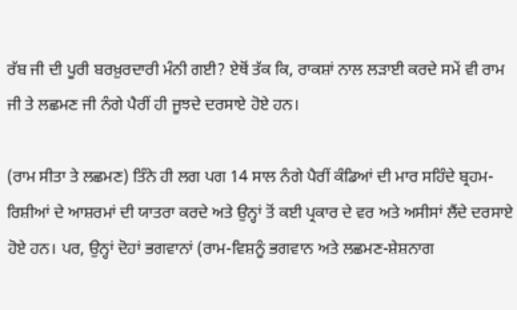ਰੱਬ ਜੀ ਦੀ ਪੂਰੀ ਬਰਖ਼ੁਰਦਾਰੀ ਮੰਨੀ ਗਈ? ਏਥੋਂ ਤੱਕ ਕਿ, ਰਾਕਸ਼ਾਂ ਨਾਲ ਲੜਾਈ ਕਰਦੇ ਸਮੇਂ ਵੀ ਰਾਮ ਜੀ ਤੇ ਲਛਮਣ ਜੀ ਨੰਗੇ ਪੈਰੀਂ ਹੀ ਜੂਝਦੇ ਦਰਸਾਏ ਹੋਏ ਹਨ।

(ਰਾਮ ਸੀਤਾ ਤੇ ਲਛਮਣ) ਤਿੰਨੇ ਹੀ ਲਗ ਪਗ 14 ਸਾਲ ਨੰਗੇ ਪੈਰੀਂ ਕੰਡਿਆਂ ਦੀ ਮਾਰ ਸਹਿੰਦੇ ਬ੍ਰਹਮ-ਰਿਸ਼ੀਆਂ ਦੇ ਆਸ਼ਰਮਾਂ ਦੀ ਯਾਤਰਾ ਕਰਦੇ ਅਤੇ ਉਨ੍ਹਾਂ ਤੋਂ ਕਈ ਪ੍ਰਕਾਰ ਦੇ ਵਰ ਅਤੇ ਅਸੀਸਾਂ ਲੈਂਦੇ ਦਰਸਾਏ ਹੋਏ ਹਨ। ਪਰ, ਉਨ੍ਹਾਂ ਦੋਹਾਂ ਭਗਵਾਨਾਂ (ਰਾਮ-ਵਿਸ਼ਨੂੰ ਭਗਵਾਨ ਅਤੇ ਲਛਮਣ-ਸ਼ੇਸ਼ਨਾਗ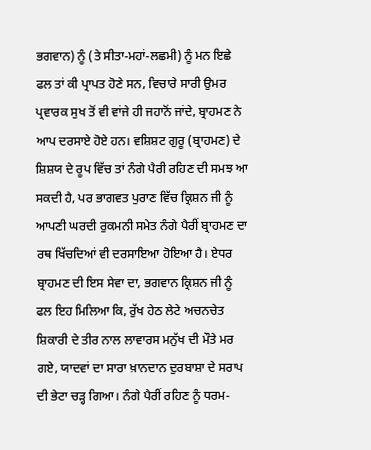ਭਗਵਾਨ) ਨੂੰ (ਤੇ ਸੀਤਾ-ਮਹਾਂ-ਲਛਮੀ) ਨੂੰ ਮਨ ਇਛੇ ਫਲ ਤਾਂ ਕੀ ਪ੍ਰਾਪਤ ਹੋਣੇ ਸਨ, ਵਿਚਾਰੇ ਸਾਰੀ ਉਮਰ ਪ੍ਰਵਾਰਕ ਸੁਖ ਤੋਂ ਵੀ ਵਾਂਜੇ ਹੀ ਜਹਾਨੋਂ ਜਾਂਦੇ, ਬ੍ਰਾਹਮਣ ਨੇ ਆਪ ਦਰਸਾਏ ਹੋਏ ਹਨ। ਵਸ਼ਿਸ਼ਟ ਗੁਰੂ (ਬ੍ਰਾਹਮਣ) ਦੇ ਸ਼ਿਸ਼ਯ ਦੇ ਰੂਪ ਵਿੱਚ ਤਾਂ ਨੰਗੇ ਪੈਰੀ ਰਹਿਣ ਦੀ ਸਮਝ ਆ ਸਕਦੀ ਹੈ, ਪਰ ਭਾਗਵਤ ਪੁਰਾਣ ਵਿੱਚ ਕ੍ਰਿਸ਼ਨ ਜੀ ਨੂੰ ਆਪਣੀ ਘਰਦੀ ਰੁਕਮਨੀ ਸਮੇਤ ਨੰਗੇ ਪੈਰੀਂ ਬ੍ਰਾਹਮਣ ਦਾ ਰਥ ਖਿੱਚਦਿਆਂ ਵੀ ਦਰਸਾਇਆ ਹੋਇਆ ਹੈ। ਏਧਰ ਬ੍ਰਾਹਮਣ ਦੀ ਇਸ ਸੇਵਾ ਦਾ, ਭਗਵਾਨ ਕ੍ਰਿਸ਼ਨ ਜੀ ਨੂੰ ਫਲ ਇਹ ਮਿਲਿਆ ਕਿ, ਰੁੱਖ ਹੇਠ ਲੇਟੇ ਅਚਨਚੇਤ ਸ਼ਿਕਾਰੀ ਦੇ ਤੀਰ ਨਾਲ ਲਾਵਾਰਸ ਮਨੁੱਖ ਦੀ ਮੌਤੇ ਮਰ ਗਏ, ਯਾਦਵਾਂ ਦਾ ਸਾਰਾ ਖ਼ਾਨਦਾਨ ਦੁਰਬਾਸ਼ਾ ਦੇ ਸਰਾਪ ਦੀ ਭੇਟਾ ਚੜ੍ਹ ਗਿਆ। ਨੰਗੇ ਪੈਰੀਂ ਰਹਿਣ ਨੂੰ ਧਰਮ-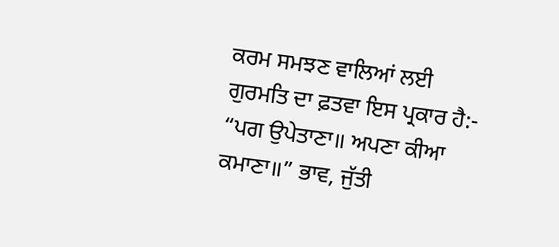ਕਰਮ ਸਮਝਣ ਵਾਲਿਆਂ ਲਈ ਗੁਰਮਤਿ ਦਾ ਫ਼ਤਵਾ ਇਸ ਪ੍ਰਕਾਰ ਹੈ:- “ਪਗ ਉਪੇਤਾਣਾ॥ ਅਪਣਾ ਕੀਆ ਕਮਾਣਾ॥” ਭਾਵ, ਜੁੱਤੀ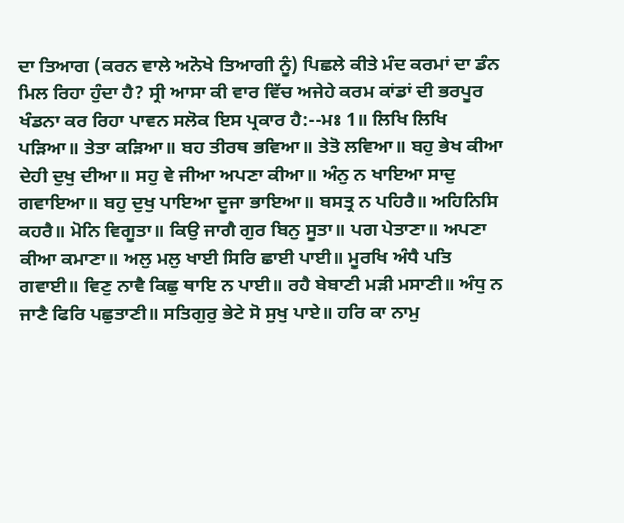ਦਾ ਤਿਆਗ (ਕਰਨ ਵਾਲੇ ਅਨੋਖੇ ਤਿਆਗੀ ਨੂੰ) ਪਿਛਲੇ ਕੀਤੇ ਮੰਦ ਕਰਮਾਂ ਦਾ ਡੰਨ ਮਿਲ ਰਿਹਾ ਹੁੰਦਾ ਹੈ? ਸ੍ਰੀ ਆਸਾ ਕੀ ਵਾਰ ਵਿੱਚ ਅਜੇਹੇ ਕਰਮ ਕਾਂਡਾਂ ਦੀ ਭਰਪੂਰ ਖੰਡਨਾ ਕਰ ਰਿਹਾ ਪਾਵਨ ਸਲੋਕ ਇਸ ਪ੍ਰਕਾਰ ਹੈ:--ਮਃ 1॥ ਲਿਖਿ ਲਿਖਿ ਪੜਿਆ॥ ਤੇਤਾ ਕੜਿਆ॥ ਬਹ ਤੀਰਥ ਭਵਿਆ॥ ਤੇਤੋ ਲਵਿਆ॥ ਬਹੁ ਭੇਖ ਕੀਆ ਦੇਹੀ ਦੁਖੁ ਦੀਆ॥ ਸਹੁ ਵੇ ਜੀਆ ਅਪਣਾ ਕੀਆ॥ ਅੰਨੁ ਨ ਖਾਇਆ ਸਾਦੁ ਗਵਾਇਆ॥ ਬਹੁ ਦੁਖੁ ਪਾਇਆ ਦੂਜਾ ਭਾਇਆ॥ ਬਸਤ੍ਰ ਨ ਪਹਿਰੈ॥ ਅਹਿਨਿਸਿ ਕਹਰੈ॥ ਮੋਨਿ ਵਿਗੂਤਾ॥ ਕਿਉ ਜਾਗੈ ਗੁਰ ਬਿਨੁ ਸੂਤਾ॥ ਪਗ ਪੇਤਾਣਾ॥ ਅਪਣਾ ਕੀਆ ਕਮਾਣਾ॥ ਅਲੁ ਮਲੁ ਖਾਈ ਸਿਰਿ ਛਾਈ ਪਾਈ॥ ਮੂਰਖਿ ਅੰਧੈ ਪਤਿ ਗਵਾਈ॥ ਵਿਣੁ ਨਾਵੈ ਕਿਛੁ ਥਾਇ ਨ ਪਾਈ॥ ਰਹੈ ਬੇਬਾਣੀ ਮੜੀ ਮਸਾਣੀ॥ ਅੰਧੁ ਨ ਜਾਣੈ ਫਿਰਿ ਪਛੁਤਾਣੀ॥ ਸਤਿਗੁਰੁ ਭੇਟੇ ਸੋ ਸੁਖੁ ਪਾਏ॥ ਹਰਿ ਕਾ ਨਾਮੁ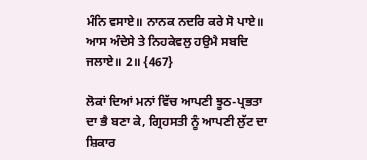ਮੰਨਿ ਵਸਾਏ॥ ਨਾਨਕ ਨਦਰਿ ਕਰੇ ਸੋ ਪਾਏ॥ ਆਸ ਅੰਦੇਸੇ ਤੇ ਨਿਹਕੇਵਲੁ ਹਉਮੈ ਸਬਦਿ ਜਲਾਏ॥ 2॥ {467}

ਲੋਕਾਂ ਦਿਆਂ ਮਨਾਂ ਵਿੱਚ ਆਪਣੀ ਝੂਠ-ਪ੍ਰਭਤਾ ਦਾ ਭੈ ਬਣਾ ਕੇ, ਗ੍ਰਿਹਸਤੀ ਨੂੰ ਆਪਣੀ ਲੁੱਟ ਦਾ ਸ਼ਿਕਾਰ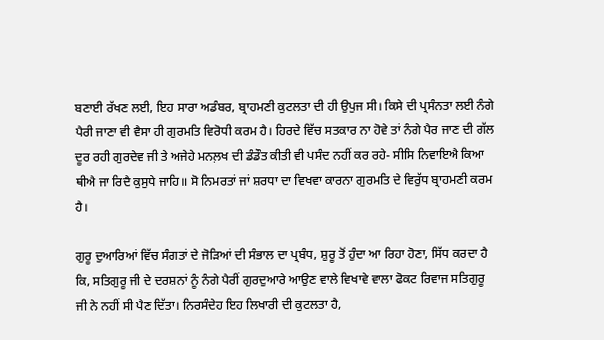ਬਣਾਈ ਰੱਖਣ ਲਈ, ਇਹ ਸਾਰਾ ਅਡੰਬਰ, ਬ੍ਰਾਹਮਣੀ ਕੁਟਲਤਾ ਦੀ ਹੀ ਉਪੁਜ ਸੀ। ਕਿਸੇ ਦੀ ਪ੍ਰਸੰਨਤਾ ਲਈ ਨੰਗੇ ਪੈਰੀ ਜਾਣਾ ਵੀ ਵੈਸਾ ਹੀ ਗੁਰਮਤਿ ਵਿਰੋਧੀ ਕਰਮ ਹੈ। ਹਿਰਦੇ ਵਿੱਚ ਸਤਕਾਰ ਨਾ ਹੋਵੇ ਤਾਂ ਨੰਗੇ ਪੈਰ ਜਾਣ ਦੀ ਗੱਲ ਦੂਰ ਰਹੀ ਗੁਰਦੇਵ ਜੀ ਤੇ ਅਜੇਹੇ ਮਨਲ਼ਖ ਦੀ ਡੰਡੌਤ ਕੀਤੀ ਵੀ ਪਸੰਦ ਨਹੀਂ ਕਰ ਰਹੇ- ਸੀਸਿ ਨਿਵਾਇਐ ਕਿਆ ਥੀਐ ਜਾ ਰਿਦੈ ਕੁਸੁਧੇ ਜਾਹਿ॥ ਸੋ ਨਿਮਰਤਾਂ ਜਾਂ ਸ਼ਰਧਾ ਦਾ ਵਿਖਵਾ ਕਾਰਨਾ ਗੁਰਮਤਿ ਦੇ ਵਿਰੁੱਧ ਬ੍ਰਾਹਮਣੀ ਕਰਮ ਹੈ।

ਗੁਰੂ ਦੁਆਰਿਆਂ ਵਿੱਚ ਸੰਗਤਾਂ ਦੇ ਜੋੜਿਆਂ ਦੀ ਸੰਭਾਲ ਦਾ ਪ੍ਰਬੰਧ, ਸ਼ੁਰੂ ਤੋਂ ਹੁੰਦਾ ਆ ਰਿਹਾ ਹੋਣਾ, ਸਿੱਧ ਕਰਦਾ ਹੈ ਕਿ, ਸਤਿਗੁਰੂ ਜੀ ਦੇ ਦਰਸ਼ਨਾਂ ਨੂੰ ਨੰਗੇ ਪੈਰੀਂ ਗੁਰਦੁਆਰੇ ਆਉਣ ਵਾਲੇ ਵਿਖਾਵੇ ਵਾਲਾ ਫੋਕਟ ਰਿਵਾਜ ਸਤਿਗੁਰੂ ਜੀ ਨੇ ਨਹੀਂ ਸੀ ਪੈਣ ਦਿੱਤਾ। ਨਿਰਸੰਦੇਹ ਇਹ ਲਿਖਾਰੀ ਦੀ ਕੁਟਲਤਾ ਹੈ,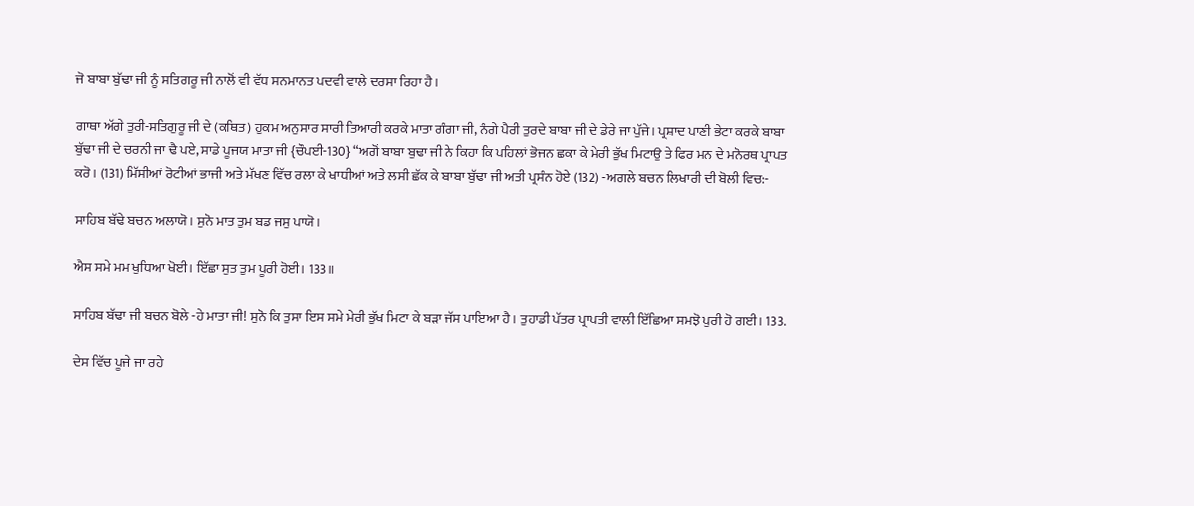ਜੋ ਬਾਬਾ ਬੁੱਢਾ ਜੀ ਨੂੰ ਸਤਿਗਰੂ ਜੀ ਨਾਲੋਂ ਵੀ ਵੱਧ ਸਨਮਾਨਤ ਪਦਵੀ ਵਾਲੇ ਦਰਸਾ ਰਿਹਾ ਹੈ।

ਗਾਥਾ ਅੱਗੇ ਤੁਰੀ-ਸਤਿਗੁਰੂ ਜੀ ਦੇ (ਕਥਿਤ) ਹੁਕਮ ਅਨੁਸਾਰ ਸਾਰੀ ਤਿਆਰੀ ਕਰਕੇ ਮਾਤਾ ਗੰਗਾ ਜੀ, ਨੰਗੇ ਪੈਰੀ ਤੁਰਦੇ ਬਾਬਾ ਜੀ ਦੇ ਡੇਰੇ ਜਾ ਪੁੱਜੇ। ਪ੍ਰਸ਼ਾਦ ਪਾਣੀ ਭੇਟਾ ਕਰਕੇ ਬਾਬਾ ਬੁੱਢਾ ਜੀ ਦੇ ਚਰਨੀ ਜਾ ਢੈ ਪਏ, ਸਾਡੇ ਪੂਜਯ ਮਾਤਾ ਜੀ {ਚੌਪਈ-130} “ਅਗੋਂ ਬਾਬਾ ਬੁਢਾ ਜੀ ਨੇ ਕਿਹਾ ਕਿ ਪਹਿਲਾਂ ਭੋਜਨ ਛਕਾ ਕੇ ਮੇਰੀ ਭੁੱਖ ਮਿਟਾਉ ਤੇ ਫਿਰ ਮਨ ਦੇ ਮਨੋਰਥ ਪ੍ਰਾਪਤ ਕਰੋ। (131) ਮਿੱਸੀਆਂ ਰੋਟੀਆਂ ਭਾਜੀ ਅਤੇ ਮੱਖਣ ਵਿੱਚ ਰਲਾ ਕੇ ਖਾਧੀਆਂ ਅਤੇ ਲਸੀ ਛੱਕ ਕੇ ਬਾਬਾ ਬੁੱਢਾ ਜੀ ਅਤੀ ਪ੍ਰਸੰਨ ਹੋਏ (132) -ਅਗਲੇ ਬਚਨ ਲਿਖਾਰੀ ਦੀ ਬੋਲੀ ਵਿਚ:-

ਸਾਹਿਬ ਬੱਢੇ ਬਚਨ ਅਲਾਯੋ। ਸੁਨੋ ਮਾਤ ਤੁਮ ਬਡ ਜਸੁ ਪਾਯੋ।

ਐਸ ਸਮੇ ਮਮ ਖੁਧਿਆ ਖੋਈ। ਇੱਛਾ ਸੁਤ ਤੁਮ ਪੂਰੀ ਹੋਈ। 133॥

ਸਾਹਿਬ ਬੱਢਾ ਜੀ ਬਚਨ ਬੋਲੇ -ਹੇ ਮਾਤਾ ਜੀ! ਸੁਨੋ ਕਿ ਤੁਸਾ ਇਸ ਸਮੇ ਮੇਰੀ ਭੁੱਖ ਮਿਟਾ ਕੇ ਬੜਾ ਜੱਸ ਪਾਇਆ ਹੈ। ਤੁਹਾਡੀ ਪੱਤਰ ਪ੍ਰਾਪਤੀ ਵਾਲੀ ਇੱਛਿਆ ਸਮਝੋ ਪੁਰੀ ਹੋ ਗਈ। 133.

ਦੇਸ ਵਿੱਚ ਪੂਜੇ ਜਾ ਰਹੇ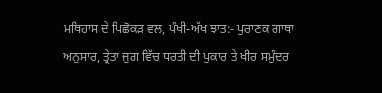ਮਥਿਹਾਸ ਦੇ ਪਿਛੋਕੜ ਵਲ, ਪੰਖੀ-ਅੱਖ ਝਾਤ:- ਪੁਰਾਣਕ ਗਾਥਾ ਅਨੁਸਾਰ, ਤ੍ਰੇਤਾ ਜੁਗ ਵਿੱਚ ਧਰਤੀ ਦੀ ਪੁਕਾਰ ਤੇ ਖੀਰ ਸਮੁੰਦਰ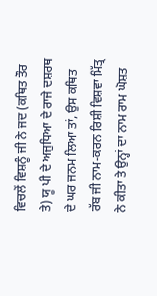ਵਿਚਲੇਂ ਵਿਸ਼ਨੂੰ ਜੀ ਨੇ ਜਦ (ਕਥਿਤ ਤੌਰ ਤੇ) ਯੂ ਪੀ ਦੇ ਅਜੁਧਿਆ ਦੇ ਰਾਜੇ ਦਸ਼ਰਥ ਦੇ ਘਰ ਜਨਮ ਲਿਆ ਤਾਂ, ਉਸ ਕਥਿਤ ਰੱਬ ਜੀ ਨਾਮ-ਕਰਨ ਰਿਸ਼ੀ ਵਿਸ਼ਵਾ ਮਿੱਤ੍ਰ ਨੇ ਕੀਤਾ ਤੇ ਉਨ੍ਹਾਂ ਦਾ ਨਾਮ ਰਾਮ ਘੋਸ਼ਤ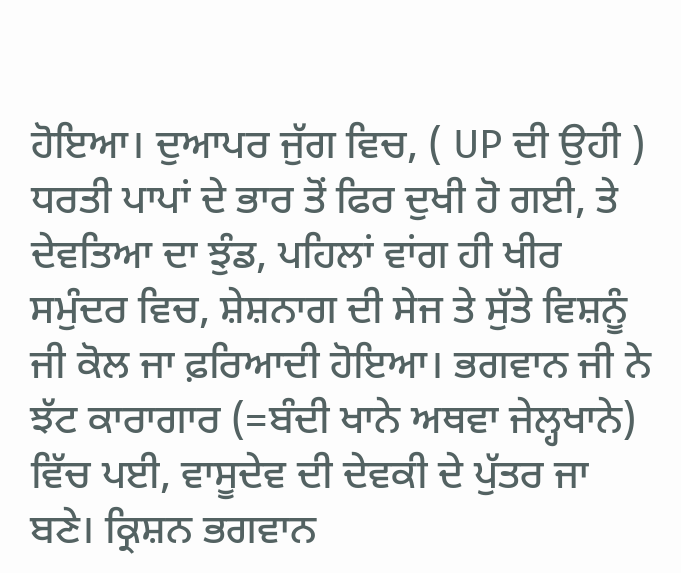ਹੋਇਆ। ਦੁਆਪਰ ਜੁੱਗ ਵਿਚ, ( UP ਦੀ ਉਹੀ ) ਧਰਤੀ ਪਾਪਾਂ ਦੇ ਭਾਰ ਤੋਂ ਫਿਰ ਦੁਖੀ ਹੋ ਗਈ, ਤੇ ਦੇਵਤਿਆ ਦਾ ਝੁੰਡ, ਪਹਿਲਾਂ ਵਾਂਗ ਹੀ ਖੀਰ ਸਮੁੰਦਰ ਵਿਚ, ਸ਼ੇਸ਼ਨਾਗ ਦੀ ਸੇਜ ਤੇ ਸੁੱਤੇ ਵਿਸ਼ਨੂੰ ਜੀ ਕੋਲ ਜਾ ਫ਼ਰਿਆਦੀ ਹੋਇਆ। ਭਗਵਾਨ ਜੀ ਨੇ ਝੱਟ ਕਾਰਾਗਾਰ (=ਬੰਦੀ ਖਾਨੇ ਅਥਵਾ ਜੇਲ੍ਹਖਾਨੇ) ਵਿੱਚ ਪਈ, ਵਾਸੂਦੇਵ ਦੀ ਦੇਵਕੀ ਦੇ ਪੁੱਤਰ ਜਾ ਬਣੇ। ਕ੍ਰਿਸ਼ਨ ਭਗਵਾਨ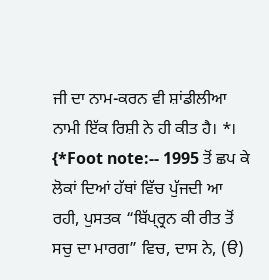ਜੀ ਦਾ ਨਾਮ-ਕਰਨ ਵੀ ਸ਼ਾਂਡੀਲੀਆ ਨਾਮੀ ਇੱਕ ਰਿਸ਼ੀ ਨੇ ਹੀ ਕੀਤ ਹੈ। *। {*Foot note:-- 1995 ਤੋਂ ਛਪ ਕੇ ਲੋਕਾਂ ਦਿਆਂ ਹੱਥਾਂ ਵਿੱਚ ਪੁੱਜਦੀ ਆ ਰਹੀ, ਪੁਸਤਕ “ਬਿੱਪ੍ਰ੍ਰਨ ਕੀ ਰੀਤ ਤੋਂ ਸਚੁ ਦਾ ਮਾਰਗ” ਵਿਚ, ਦਾਸ ਨੇ, (ੳ)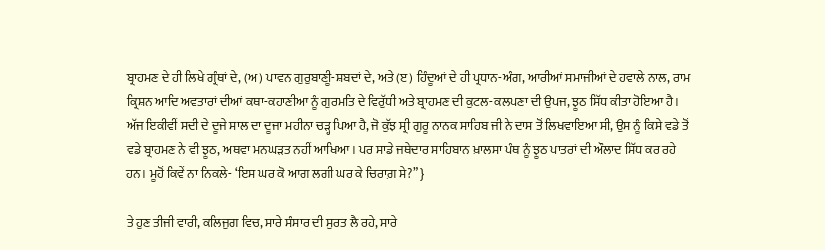ਬ੍ਰਾਹਮਣ ਦੇ ਹੀ ਲਿਖੇ ਗ੍ਰੰਥਾਂ ਦੇ, (ਅ) ਪਾਵਨ ਗੁਰੁਬਾਣੀੂ-ਸ਼ਬਦਾਂ ਦੇ, ਅਤੇ (ੲ) ਹਿੰਦੂਆਂ ਦੇ ਹੀ ਪ੍ਰਧਾਨ-ਅੰਗ, ਆਰੀਆਂ ਸਮਾਜੀਆਂ ਦੇ ਹਵਾਲੇ ਨਾਲ, ਰਾਮ ਕ੍ਰਿਸ਼ਨ ਆਦਿ ਅਵਤਾਰਾਂ ਦੀਆਂ ਕਥਾ-ਕਹਾਣੀਆ ਨੂੰ ਗੁਰਮਤਿ ਦੇ ਵਿਰੁੱਧੀ ਅਤੇ ਬ੍ਰਾਹਮਣ ਦੀ ਕੁਟਲ-ਕਲਪਣਾ ਦੀ ਉਪਜ, ਝੂਠ ਸਿੱਧ ਕੀਤਾ ਹੋਇਆ ਹੈ। ਅੱਜ ਇਕੀਵੀਂ ਸਦੀ ਦੇ ਦੂਜੇ ਸਾਲ ਦਾ ਦੂਜਾ ਮਹੀਨਾ ਚੜ੍ਹ ਪਿਆ ਹੈ, ਜੋ ਕੁੱਝ ਸ੍ਰੀ ਗੁਰੂ ਨਾਨਕ ਸਾਹਿਬ ਜੀ ਨੇ ਦਾਸ ਤੋਂ ਲਿਖਵਾਇਆ ਸੀ, ਉਸ ਨੂੰ ਕਿਸੇ ਵਡੇ ਤੋਂ ਵਡੇ ਬ੍ਰਾਹਮਣ ਨੇ ਵੀ ਝੂਠ, ਅਥਵਾ ਮਨਘੜਤ ਨਹੀਂ ਆਖਿਆ। ਪਰ ਸਾਡੇ ਜਥੇਦਾਰ ਸਾਹਿਬਾਨ ਖ਼ਾਲਸਾ ਪੰਥ ਨੂੰ ਝੂਠ ਪਾਤਰਾਂ ਦੀ ਔਲਾਦ ਸਿੱਧ ਕਰ ਰਹੇ ਹਨ। ਮੂਹੋਂ ਕਿਵੇਂ ਨਾ ਨਿਕਲੇ- ‘ਇਸ ਘਰ ਕੋ ਆਗ ਲਗੀ ਘਰ ਕੇ ਚਿਰਾਗ਼ ਸੇ?” }

ਤੇ ਹੁਣ ਤੀਜੀ ਵਾਰੀ, ਕਲਿਜੁਗ ਵਿਚ, ਸਾਰੇ ਸੰਸਾਰ ਦੀ ਸੁਰਤ ਲੈ ਰਹੇ, ਸਾਰੇ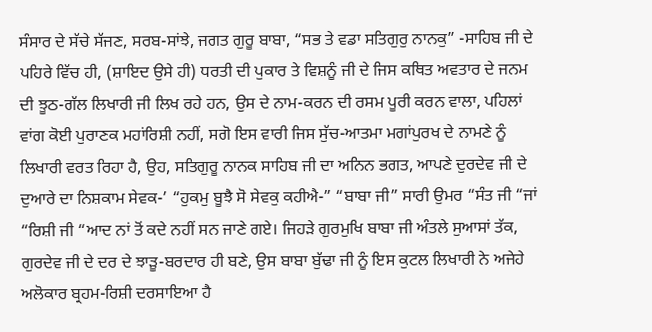ਸੰਸਾਰ ਦੇ ਸੱਚੇ ਸੱਜਣ, ਸਰਬ-ਸਾਂਝੇ, ਜਗਤ ਗੁਰੂ ਬਾਬਾ, “ਸਭ ਤੇ ਵਡਾ ਸਤਿਗੁਰੁ ਨਾਨਕੁ” -ਸਾਹਿਬ ਜੀ ਦੇ ਪਹਿਰੇ ਵਿੱਚ ਹੀ, (ਸ਼ਾਇਦ ਉਸੇ ਹੀ) ਧਰਤੀ ਦੀ ਪੁਕਾਰ ਤੇ ਵਿਸ਼ਨੂੰ ਜੀ ਦੇ ਜਿਸ ਕਥਿਤ ਅਵਤਾਰ ਦੇ ਜਨਮ ਦੀ ਝੂਠ-ਗੱਲ ਲਿਖਾਰੀ ਜੀ ਲਿਖ ਰਹੇ ਹਨ, ਉਸ ਦੇ ਨਾਮ-ਕਰਨ ਦੀ ਰਸਮ ਪੂਰੀ ਕਰਨ ਵਾਲਾ, ਪਹਿਲਾਂ ਵਾਂਗ ਕੋਈ ਪੁਰਾਣਕ ਮਹਾਂਰਿਸ਼ੀ ਨਹੀਂ, ਸਗੋ ਇਸ ਵਾਰੀ ਜਿਸ ਸੁੱਚ-ਆਤਮਾ ਮਗਾਂਪੁਰਖ ਦੇ ਨਾਮਣੇ ਨੂੰ ਲਿਖਾਰੀ ਵਰਤ ਰਿਹਾ ਹੈ, ਉਹ, ਸਤਿਗੁਰੂ ਨਾਨਕ ਸਾਹਿਬ ਜੀ ਦਾ ਅਨਿਨ ਭਗਤ, ਆਪਣੇ ਦੁਰਦੇਵ ਜੀ ਦੇ ਦੁਆਰੇ ਦਾ ਨਿਸ਼ਕਾਮ ਸੇਵਕ-’ “ਹੁਕਮੁ ਬੂਝੈ ਸੋ ਸੇਵਕੁ ਕਹੀਐ-” “ਬਾਬਾ ਜੀ” ਸਾਰੀ ਉਮਰ “ਸੰਤ ਜੀ “ਜਾਂ “ਰਿਸ਼ੀ ਜੀ “ਆਦ ਨਾਂ ਤੋਂ ਕਦੇ ਨਹੀਂ ਸਨ ਜਾਣੇ ਗਏ। ਜਿਹੜੇ ਗੁਰਮੁਖਿ ਬਾਬਾ ਜੀ ਅੰਤਲੇ ਸੁਆਸਾਂ ਤੱਕ, ਗੁਰਦੇਵ ਜੀ ਦੇ ਦਰ ਦੇ ਝਾੜੂ-ਬਰਦਾਰ ਹੀ ਬਣੇ, ਉਸ ਬਾਬਾ ਬੁੱਢਾ ਜੀ ਨੂੰ ਇਸ ਕੁਟਲ ਲਿਖਾਰੀ ਨੇ ਅਜੇਹੇ ਅਲੋਕਾਰ ਬ੍ਰਹਮ-ਰਿਸ਼ੀ ਦਰਸਾਇਆ ਹੈ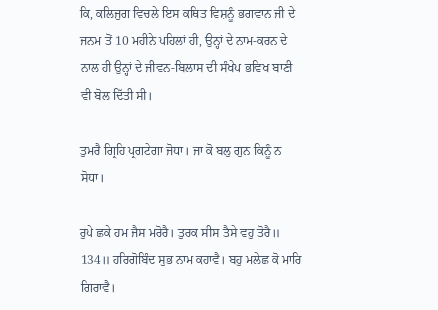ਕਿ, ਕਲਿਜੁਗ ਵਿਚਲੇ ਇਸ ਕਥਿਤ ਵਿਸ਼ਨੂੰ ਭਗਵਾਨ ਜੀ ਦੇ ਜਨਮ ਤੋਂ 10 ਮਹੀਨੇ ਪਹਿਲਾਂ ਹੀ, ਉਨ੍ਹਾਂ ਦੇ ਨਾਮ-ਕਰਨ ਦੇ ਨਾਲ ਹੀ ਉਨ੍ਹਾਂ ਦੇ ਜੀਵਨ-ਬਿਲਾਸ ਦੀ ਸੰਖੇਪ ਭਵਿਖ ਬਾਣੀ ਵੀ ਬੋਲ ਦਿੱਤੀ ਸੀ।

ਤੁਮਰੈ ਗ੍ਰਿਹਿ ਪ੍ਰਗਟੇਗਾ ਜੋਧਾ। ਜਾ ਕੋ ਬਲੁ ਗੁਨ ਕਿਨੂੰ ਨ ਸੋਧਾ।

ਰੁਪੇ ਛਕੇ ਹਮ ਜੈਸ ਮਰੋਰੈ। ਤੁਰਕ ਸੀਸ ਤੈਸੇ ਵਹੁ ਤੋਰੈ॥ 134॥ ਹਰਿਗੋਬਿੰਦ ਸੁਭ ਨਾਮ ਕਹਾਵੈ। ਬਹੁ ਮਲੇਛ ਕੋ ਮਾਰਿ ਗਿਰਾਵੈ।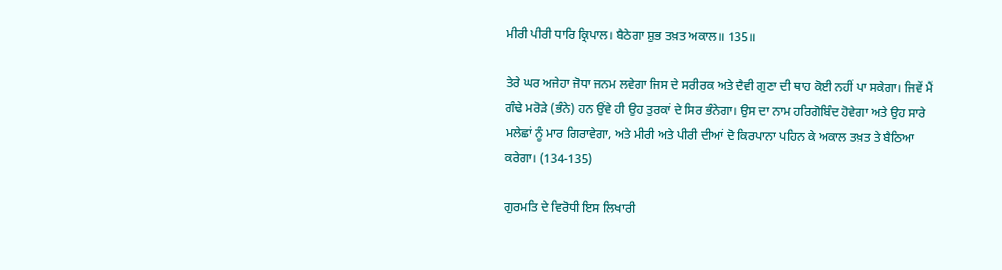ਮੀਰੀ ਪੀਰੀ ਧਾਰਿ ਕ੍ਰਿਪਾਲ। ਬੈਠੇਗਾ ਸ਼ੁਭ ਤਖ਼ਤ ਅਕਾਲ॥ 135॥

ਤੇਰੇ ਘਰ ਅਜੇਹਾ ਜੋਧਾ ਜਨਮ ਲਵੇਗਾ ਜਿਸ ਦੇ ਸਰੀਰਕ ਅਤੇ ਦੈਵੀ ਗੁਣਾ ਦੀ ਥਾਹ ਕੋਈ ਨਹੀਂ ਪਾ ਸਕੇਗਾ। ਜਿਵੇਂ ਮੈਂ ਗੰਢੇ ਮਰੋੜੇ (ਭੰਨੇ) ਹਨ ਉਂਵੇ ਹੀ ਉਹ ਤੁਰਕਾਂ ਦੇ ਸਿਰ ਭੰਨੇਗਾ। ਉਸ ਦਾ ਨਾਮ ਹਰਿਗੋਬਿੰਦ ਹੋਵੇਗਾ ਅਤੇ ਉਹ ਸਾਰੇ ਮਲੇਛਾਂ ਨੂੰ ਮਾਰ ਗਿਰਾਵੇਗਾ, ਅਤੇ ਮੀਰੀ ਅਤੇ ਪੀਰੀ ਦੀਆਂ ਦੋ ਕਿਰਪਾਨਾ ਪਹਿਨ ਕੇ ਅਕਾਲ ਤਖ਼ਤ ਤੇ ਬੈਠਿਆ ਕਰੇਗਾ। (134-135)

ਗੁਰਮਤਿ ਦੇ ਵਿਰੋਧੀ ਇਸ ਲਿਖਾਰੀ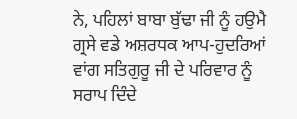ਨੇ, ਪਹਿਲਾਂ ਬਾਬਾ ਬੁੱਢਾ ਜੀ ਨੂੰ ਹਉਮੈ ਗ੍ਰਸੇ ਵਡੇ ਅਸ਼ਰਧਕ ਆਪ-ਹੁਦਰਿਆਂ ਵਾਂਗ ਸਤਿਗੁਰੂ ਜੀ ਦੇ ਪਰਿਵਾਰ ਨੂੰ ਸਰਾਪ ਦਿੰਦੇ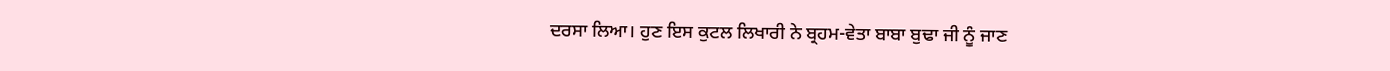ਦਰਸਾ ਲਿਆ। ਹੁਣ ਇਸ ਕੁਟਲ ਲਿਖਾਰੀ ਨੇ ਬ੍ਰਹਮ-ਵੇਤਾ ਬਾਬਾ ਬੁਢਾ ਜੀ ਨੂੰ ਜਾਣ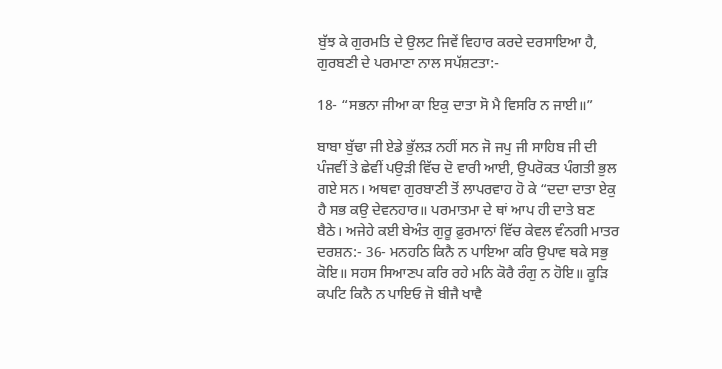ਬੁੱਝ ਕੇ ਗੁਰਮਤਿ ਦੇ ਉਲਟ ਜਿਵੇਂ ਵਿਹਾਰ ਕਰਦੇ ਦਰਸਾਇਆ ਹੈ, ਗੁਰਬਣੀ ਦੇ ਪਰਮਾਣਾ ਨਾਲ ਸਪੱਸ਼ਟਤਾ:-

18- “ਸਭਨਾ ਜੀਆ ਕਾ ਇਕੁ ਦਾਤਾ ਸੋ ਮੈ ਵਿਸਰਿ ਨ ਜਾਈ॥”

ਬਾਬਾ ਬੁੱਢਾ ਜੀ ਏਡੇ ਭੁੱਲੜ ਨਹੀਂ ਸਨ ਜੋ ਜਪੁ ਜੀ ਸਾਹਿਬ ਜੀ ਦੀ ਪੰਜਵੀਂ ਤੇ ਛੇਵੀਂ ਪਉੜੀ ਵਿੱਚ ਦੋ ਵਾਰੀ ਆਈ, ਉਪਰੋਕਤ ਪੰਗਤੀ ਭੁਲ ਗਏ ਸਨ। ਅਥਵਾ ਗੁਰਬਾਣੀ ਤੋਂ ਲਾਪਰਵਾਹ ਹੋ ਕੇ “ਦਦਾ ਦਾਤਾ ਏਕੁ ਹੈ ਸਭ ਕਉ ਦੇਵਨਹਾਰ॥ ਪਰਮਾਤਮਾ ਦੇ ਥਾਂ ਆਪ ਹੀ ਦਾਤੇ ਬਣ ਬੈਠੇ। ਅਜੇਹੇ ਕਈ ਬੇਅੰਤ ਗੁਰੂ ਫ਼ੁਰਮਾਨਾਂ ਵਿੱਚ ਕੇਵਲ ਵੰਨਗੀ ਮਾਤਰ ਦਰਸ਼ਨ:- 36- ਮਨਹਠਿ ਕਿਨੈ ਨ ਪਾਇਆ ਕਰਿ ਉਪਾਵ ਥਕੇ ਸਭੁ ਕੋਇ॥ ਸਹਸ ਸਿਆਣਪ ਕਰਿ ਰਹੇ ਮਨਿ ਕੋਰੈ ਰੰਗੁ ਨ ਹੋਇ॥ ਕੂੜਿ ਕਪਟਿ ਕਿਨੈ ਨ ਪਾਇਓ ਜੋ ਬੀਜੈ ਖਾਵੈ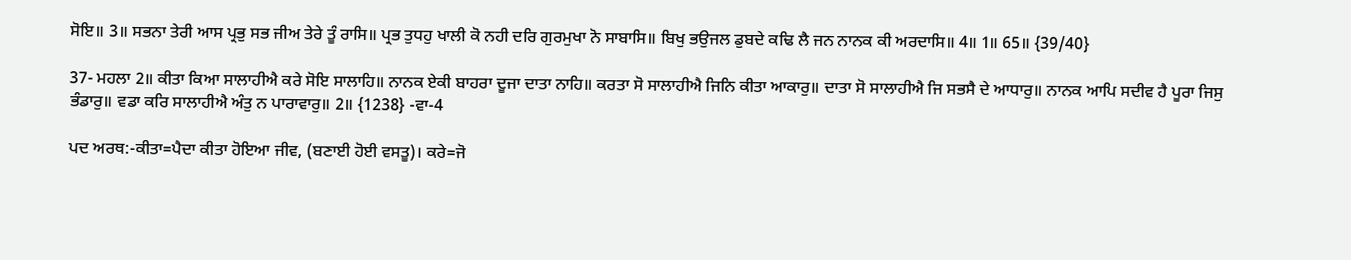ਸੋਇ॥ 3॥ ਸਭਨਾ ਤੇਰੀ ਆਸ ਪ੍ਰਭੁ ਸਭ ਜੀਅ ਤੇਰੇ ਤੂੰ ਰਾਸਿ॥ ਪ੍ਰਭ ਤੁਧਹੁ ਖਾਲੀ ਕੋ ਨਹੀ ਦਰਿ ਗੁਰਮੁਖਾ ਨੋ ਸਾਬਾਸਿ॥ ਬਿਖੁ ਭਉਜਲ ਡੁਬਦੇ ਕਢਿ ਲੈ ਜਨ ਨਾਨਕ ਕੀ ਅਰਦਾਸਿ॥ 4॥ 1॥ 65॥ {39/40}

37- ਮਹਲਾ 2॥ ਕੀਤਾ ਕਿਆ ਸਾਲਾਹੀਐ ਕਰੇ ਸੋਇ ਸਾਲਾਹਿ॥ ਨਾਨਕ ਏਕੀ ਬਾਹਰਾ ਦੂਜਾ ਦਾਤਾ ਨਾਹਿ॥ ਕਰਤਾ ਸੋ ਸਾਲਾਹੀਐ ਜਿਨਿ ਕੀਤਾ ਆਕਾਰੁ॥ ਦਾਤਾ ਸੋ ਸਾਲਾਹੀਐ ਜਿ ਸਭਸੈ ਦੇ ਆਧਾਰੁ॥ ਨਾਨਕ ਆਪਿ ਸਦੀਵ ਹੈ ਪੂਰਾ ਜਿਸੁ ਭੰਡਾਰੁ॥ ਵਡਾ ਕਰਿ ਸਾਲਾਹੀਐ ਅੰਤੁ ਨ ਪਾਰਾਵਾਰੁ॥ 2॥ {1238} -ਵਾ-4

ਪਦ ਅਰਥ:-ਕੀਤਾ=ਪੈਦਾ ਕੀਤਾ ਹੋਇਆ ਜੀਵ, (ਬਣਾਈ ਹੋਈ ਵਸਤੂ)। ਕਰੇ=ਜੋ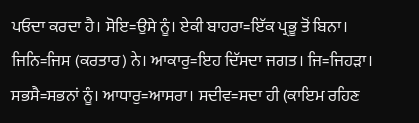ਪਓਦਾ ਕਰਦਾ ਹੈ। ਸੋਇ=ਉਸੇ ਨੂੰ। ਏਕੀ ਬਾਹਰਾ=ਇੱਕ ਪ੍ਰਭੂ ਤੋਂ ਬਿਨਾ। ਜਿਨਿ=ਜਿਸ (ਕਰਤਾਰ) ਨੇ। ਆਕਾਰੁ=ਇਹ ਦਿੱਸਦਾ ਜਗਤ। ਜਿ=ਜਿਹੜਾ। ਸਭਸੈ=ਸਭਨਾਂ ਨੂੰ। ਆਧਾਰੁ=ਆਸਰਾ। ਸਦੀਵ=ਸਦਾ ਹੀ (ਕਾਇਮ ਰਹਿਣ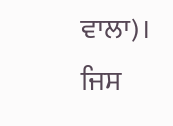ਵਾਲਾ)। ਜਿਸ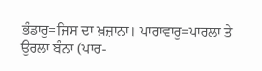ਭੰਡਾਰੁ=ਜਿਸ ਦਾ ਖ਼ਜ਼ਾਨਾ। ਪਾਰਾਵਾਰੁ=ਪਾਰਲਾ ਤੇ ਉਰਲਾ ਬੰਨਾ (ਪਾਰ-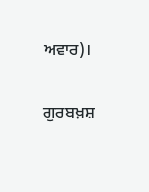ਅਵਾਰ)।

ਗੁਰਬਖ਼ਸ਼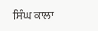ਸਿੰਘ ਕਾਲਾ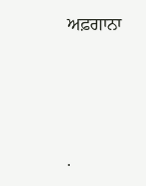ਅਫ਼ਗਾਨਾ




.